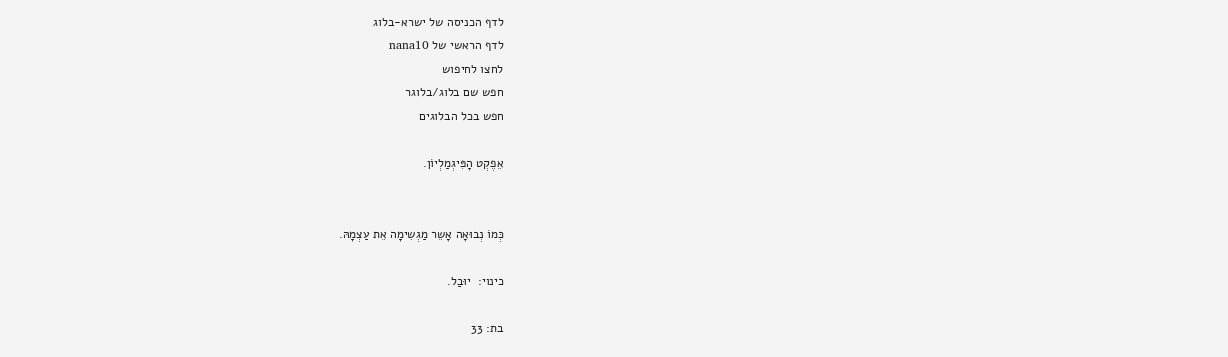לדף הכניסה של ישרא-בלוג
לדף הראשי של nana10
לחצו לחיפוש
חפש שם בלוג/בלוגר
חפש בכל הבלוגים

אֵפֶקְט הָפִּיגְמַלְיוֹן.


כְּמוֹ נְבוּאָה אָשֵר מַגְשִימָה אֵת עַצְמָהּ.

כינוי:  יוּבַל.

בת: 33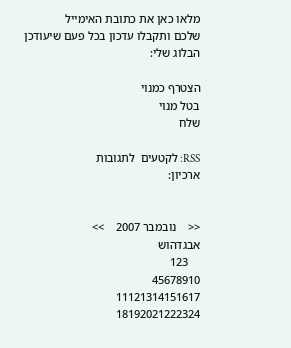מלאו כאן את כתובת האימייל
שלכם ותקבלו עדכון בכל פעם שיעודכן הבלוג שלי:

הצטרף כמנוי
בטל מנוי
שלח

RSS: לקטעים  לתגובות
ארכיון:


<<    נובמבר 2007    >>
אבגדהוש
    123
45678910
11121314151617
18192021222324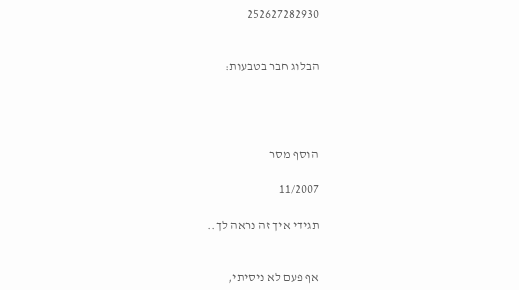252627282930


הבלוג חבר בטבעות:




הוסף מסר

11/2007

תגידי איך זה נראה לך..


אף פעם לא ניסיתי,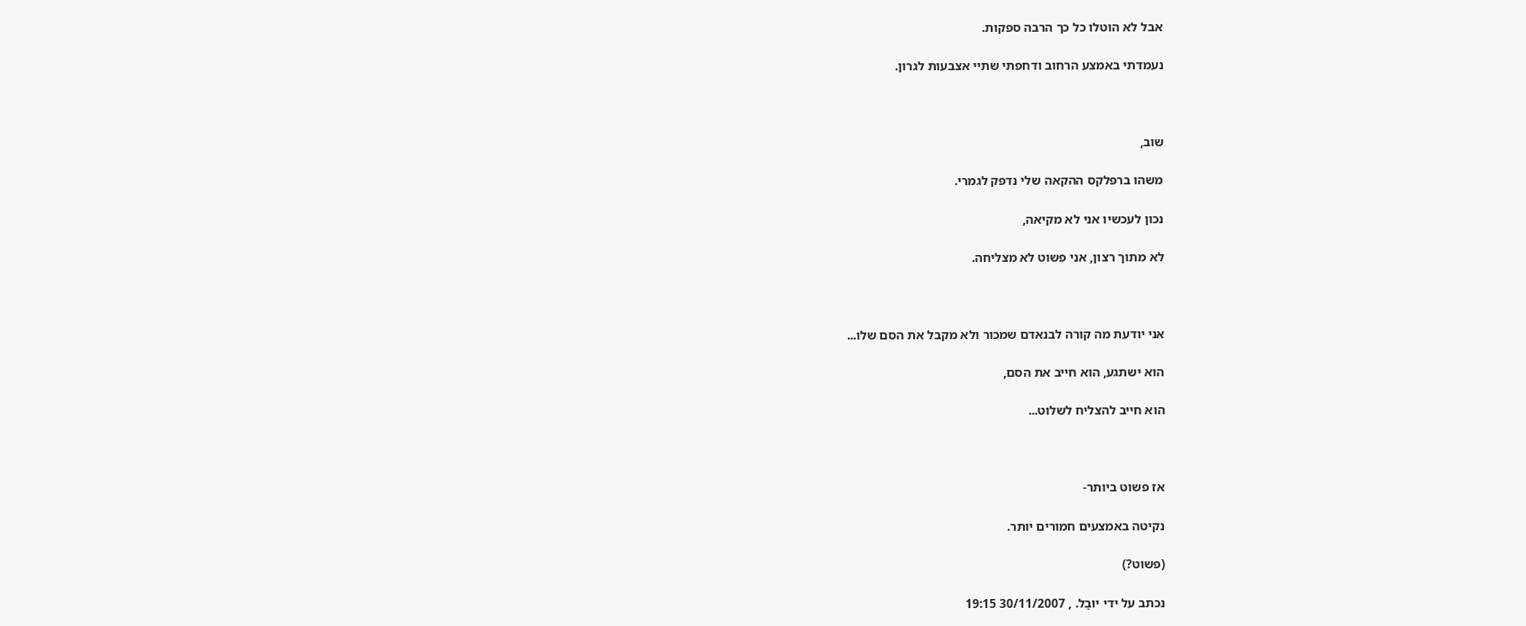אבל לא הוטלו כל כך הרבה ספקות.

נעמדתי באמצע הרחוב ודחפתי שתיי אצבעות לגרון.



שוב,

משהו ברפלקס ההקאה שלי נדפק לגמרי.

נכון לעכשיו אני לא מקיאה,

לא מתוך רצון, אני פשוט לא מצליחה.



אני יודעת מה קורה לבנאדם שמכור ולא מקבל את הסם שלו...

הוא ישתגע, הוא חייב את הסם,

הוא חייב להצליח לשלוט...



אז פשוט ביותר-

נקיטה באמצעים חמורים יותר.

(פשוט?)

נכתב על ידי יוּבַל. , 30/11/2007 19:15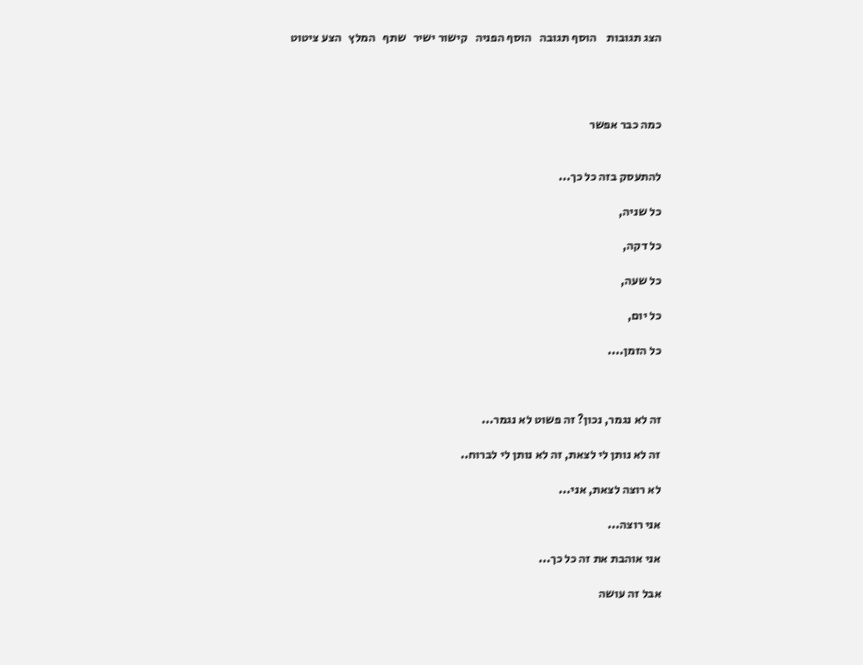הצג תגובות    הוסף תגובה   הוסף הפניה   קישור ישיר   שתף   המלץ   הצע ציטוט




כמה כבר אפשר


להתעסק בזה כל כך...

כל שניה,

כל דקה,

כל שעה,

כל יום,

כל הזמן....



זה לא נגמר, נכון? זה פשוט לא נגמר...

זה לא נותן לי לצאת, זה לא נותן לי לברוח..

לא רוצה לצאת, אני...

אני רוצה...

אני אוהבת את זה כל כך...

אבל זה עושה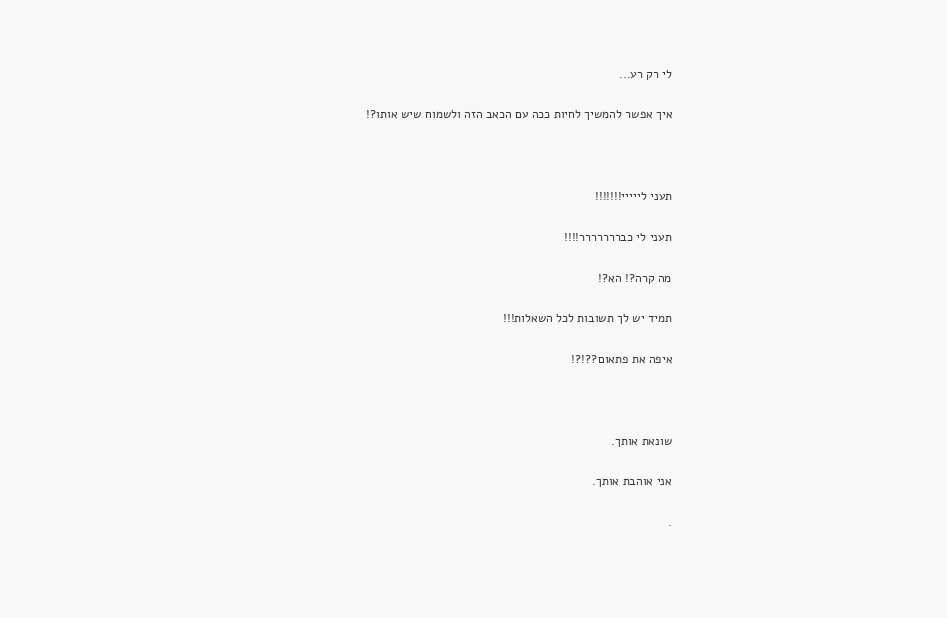לי רק רע...

איך אפשר להמשיך לחיות ככה עם הכאב הזה ולשמוח שיש אותו?!



תעני לייייי!!!!!!!

תעני לי כבררררררר!!!!

מה קרה?! הא?!

תמיד יש לך תשובות לכל השאלות!!!

איפה את פתאום??!?!



שונאת אותך.

אני אוהבת אותך.

.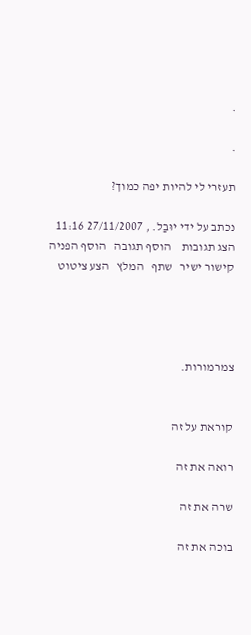.

.

תעזרי לי להיות יפה כמוך?

נכתב על ידי יוּבַל. , 27/11/2007 11:16
הצג תגובות    הוסף תגובה   הוסף הפניה   קישור ישיר   שתף   המלץ   הצע ציטוט




צמרמורות.


קוראת על זה

רואה את זה

שרה את זה

בוכה את זה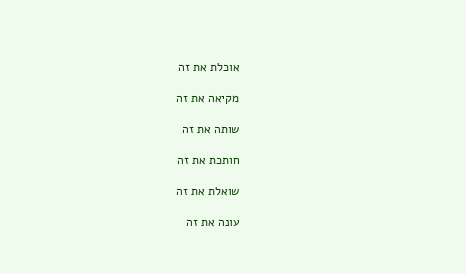אוכלת את זה

מקיאה את זה

שותה את זה

חותכת את זה

שואלת את זה

עונה את זה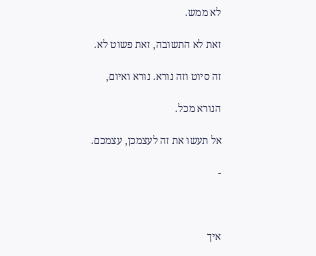לא ממש.

זאת לא התשובה, זאת פשוט לא.

זה סיוט וזה נורא. נורא ואיום,

הנורא מכל.

אל תעשו את זה לעצמכן, עצמכם.

-



איך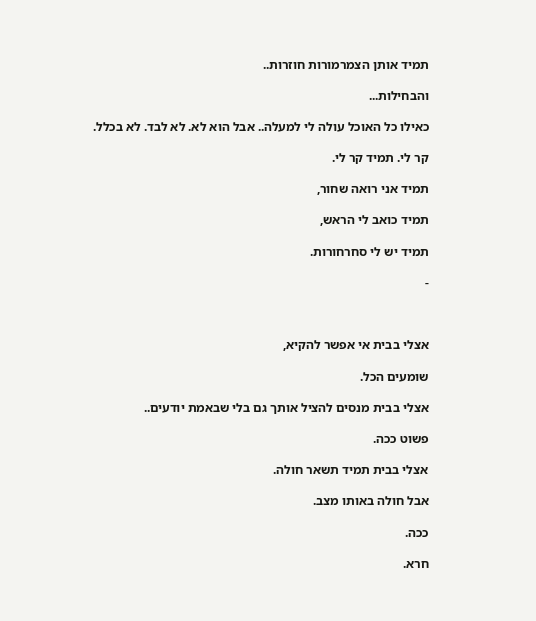תמיד אותן הצמרמורות חוזרות..

והבחילות...

כאילו כל האוכל עולה לי למעלה.. אבל הוא לא. לא לבד. לא בכלל.

קר לי. תמיד קר לי.

תמיד אני רואה שחור,

תמיד כואב לי הראש,

תמיד יש לי סחרחורות.

-



אצלי בבית אי אפשר להקיא,

שומעים הכל.

אצלי בבית מנסים להציל אותך גם בלי שבאמת יודעים..

פשוט ככה.

אצלי בבית תמיד תשאר חולה.

אבל חולה באותו מצב.

ככה.

חרא.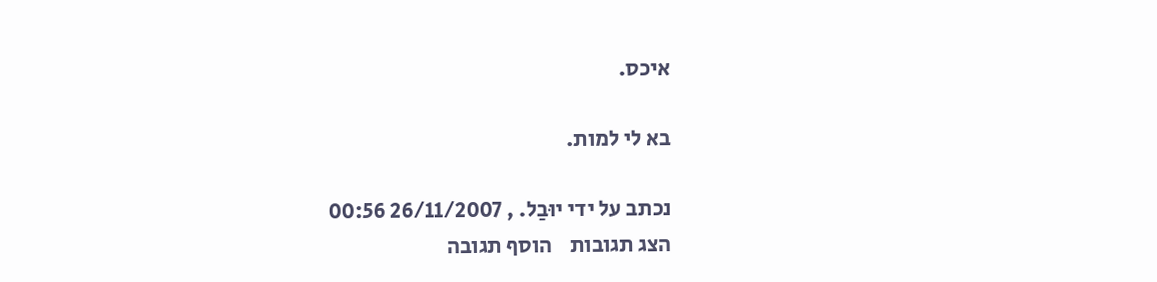איכס.

בא לי למות.

נכתב על ידי יוּבַל. , 26/11/2007 00:56
הצג תגובות    הוסף תגובה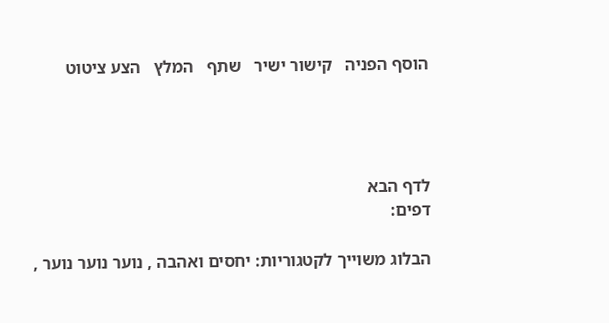הוסף הפניה   קישור ישיר   שתף   המלץ   הצע ציטוט




לדף הבא
דפים:

הבלוג משוייך לקטגוריות: יחסים ואהבה , נוער נוער נוער ,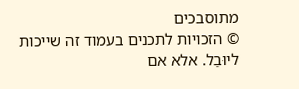מתוסבכים
© הזכויות לתכנים בעמוד זה שייכות ליוּבַל. אלא אם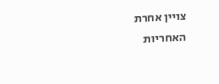צויין אחרת
האחריות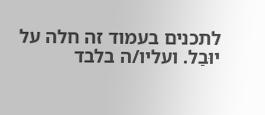לתכנים בעמוד זה חלה על יוּבַל. ועליו/ה בלבד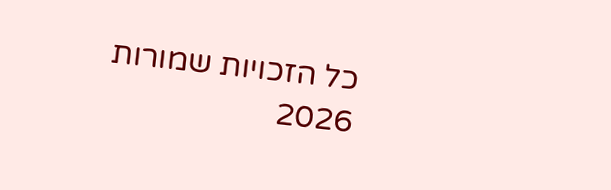כל הזכויות שמורות 2026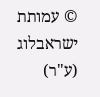© עמותת ישראבלוג (ע"ר)